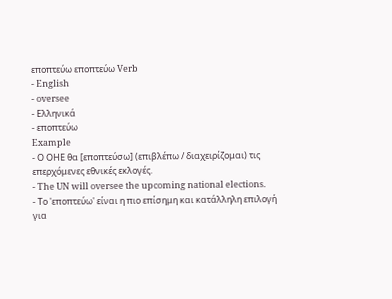εποπτεύω εποπτεύω Verb
- English
- oversee
- Ελληνικά
- εποπτεύω
Example
- Ο ΟΗΕ θα [εποπτεύσω] (επιβλέπω / διαχειρίζομαι) τις επερχόμενες εθνικές εκλογές.
- The UN will oversee the upcoming national elections.
- Το 'εποπτεύω' είναι η πιο επίσημη και κατάλληλη επιλογή για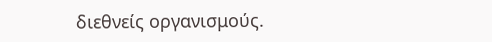διεθνείς οργανισμούς.